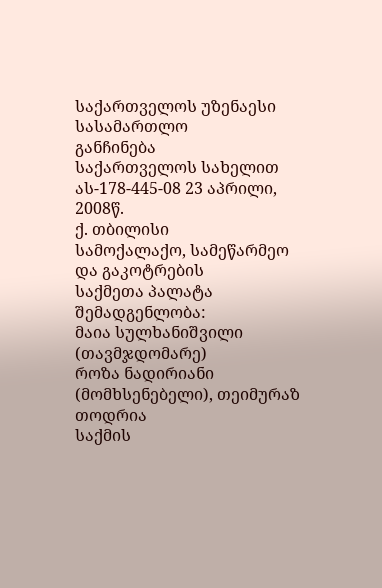საქართველოს უზენაესი სასამართლო
განჩინება
საქართველოს სახელით
ას-178-445-08 23 აპრილი, 2008წ.
ქ. თბილისი
სამოქალაქო, სამეწარმეო და გაკოტრების
საქმეთა პალატა
შემადგენლობა:
მაია სულხანიშვილი (თავმჯდომარე)
როზა ნადირიანი (მომხსენებელი), თეიმურაზ თოდრია
საქმის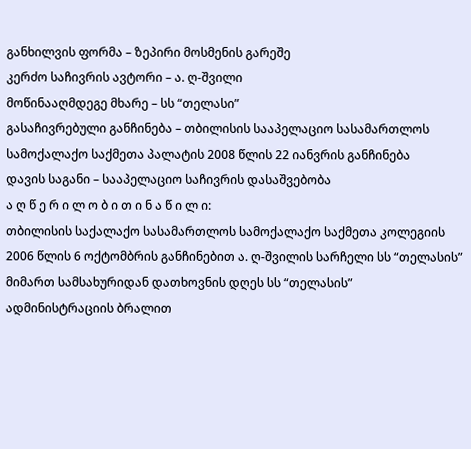განხილვის ფორმა – ზეპირი მოსმენის გარეშე
კერძო საჩივრის ავტორი – ა. ღ-შვილი
მოწინააღმდეგე მხარე – სს “თელასი”
გასაჩივრებული განჩინება – თბილისის სააპელაციო სასამართლოს სამოქალაქო საქმეთა პალატის 2008 წლის 22 იანვრის განჩინება
დავის საგანი – სააპელაციო საჩივრის დასაშვებობა
ა ღ წ ე რ ი ლ ო ბ ი თ ი ნ ა წ ი ლ ი:
თბილისის საქალაქო სასამართლოს სამოქალაქო საქმეთა კოლეგიის 2006 წლის 6 ოქტომბრის განჩინებით ა. ღ-შვილის სარჩელი სს “თელასის” მიმართ სამსახურიდან დათხოვნის დღეს სს “თელასის” ადმინისტრაციის ბრალით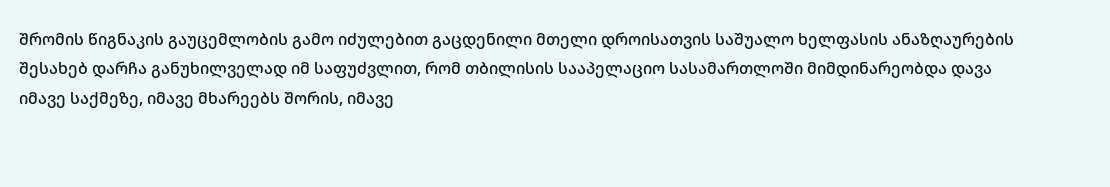შრომის წიგნაკის გაუცემლობის გამო იძულებით გაცდენილი მთელი დროისათვის საშუალო ხელფასის ანაზღაურების შესახებ დარჩა განუხილველად იმ საფუძვლით, რომ თბილისის სააპელაციო სასამართლოში მიმდინარეობდა დავა იმავე საქმეზე, იმავე მხარეებს შორის, იმავე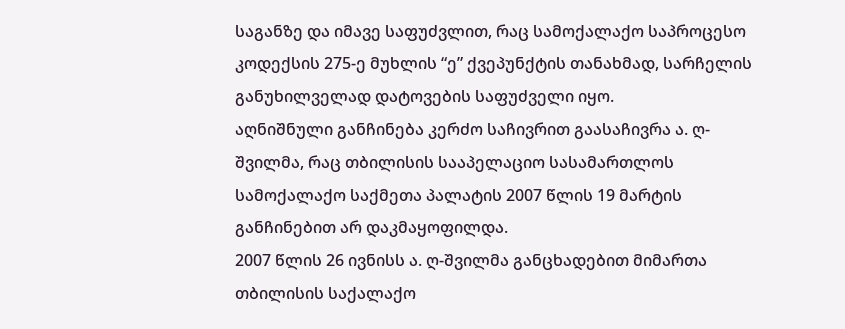საგანზე და იმავე საფუძვლით, რაც სამოქალაქო საპროცესო კოდექსის 275-ე მუხლის “ე” ქვეპუნქტის თანახმად, სარჩელის განუხილველად დატოვების საფუძველი იყო.
აღნიშნული განჩინება კერძო საჩივრით გაასაჩივრა ა. ღ-შვილმა, რაც თბილისის სააპელაციო სასამართლოს სამოქალაქო საქმეთა პალატის 2007 წლის 19 მარტის განჩინებით არ დაკმაყოფილდა.
2007 წლის 26 ივნისს ა. ღ-შვილმა განცხადებით მიმართა თბილისის საქალაქო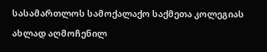სასამართლოს სამოქალაქო საქმეთა კოლეგიას ახლად აღმოჩენილ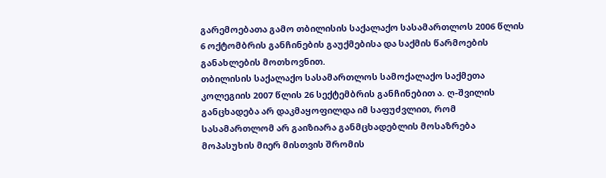გარემოებათა გამო თბილისის საქალაქო სასამართლოს 2006 წლის 6 ოქტომბრის განჩინების გაუქმებისა და საქმის წარმოების განახლების მოთხოვნით.
თბილისის საქალაქო სასამართლოს სამოქალაქო საქმეთა კოლეგიის 2007 წლის 26 სექტემბრის განჩინებით ა. ღ-შვილის განცხადება არ დაკმაყოფილდა იმ საფუძვლით, რომ სასამართლომ არ გაიზიარა განმცხადებლის მოსაზრება მოპასუხის მიერ მისთვის შრომის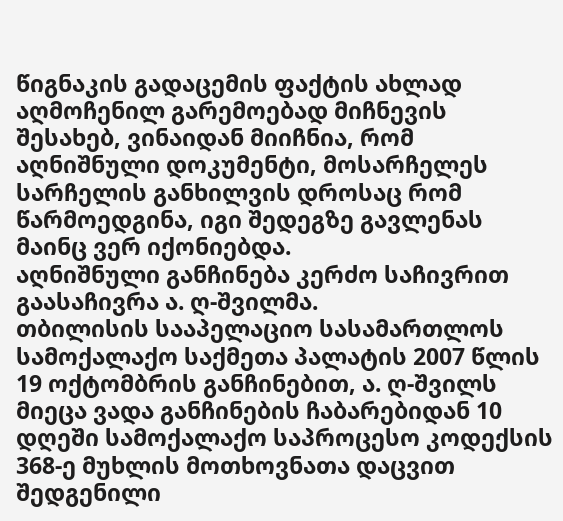წიგნაკის გადაცემის ფაქტის ახლად აღმოჩენილ გარემოებად მიჩნევის შესახებ, ვინაიდან მიიჩნია, რომ აღნიშნული დოკუმენტი, მოსარჩელეს სარჩელის განხილვის დროსაც რომ წარმოედგინა, იგი შედეგზე გავლენას მაინც ვერ იქონიებდა.
აღნიშნული განჩინება კერძო საჩივრით გაასაჩივრა ა. ღ-შვილმა.
თბილისის სააპელაციო სასამართლოს სამოქალაქო საქმეთა პალატის 2007 წლის 19 ოქტომბრის განჩინებით, ა. ღ-შვილს მიეცა ვადა განჩინების ჩაბარებიდან 10 დღეში სამოქალაქო საპროცესო კოდექსის 368-ე მუხლის მოთხოვნათა დაცვით შედგენილი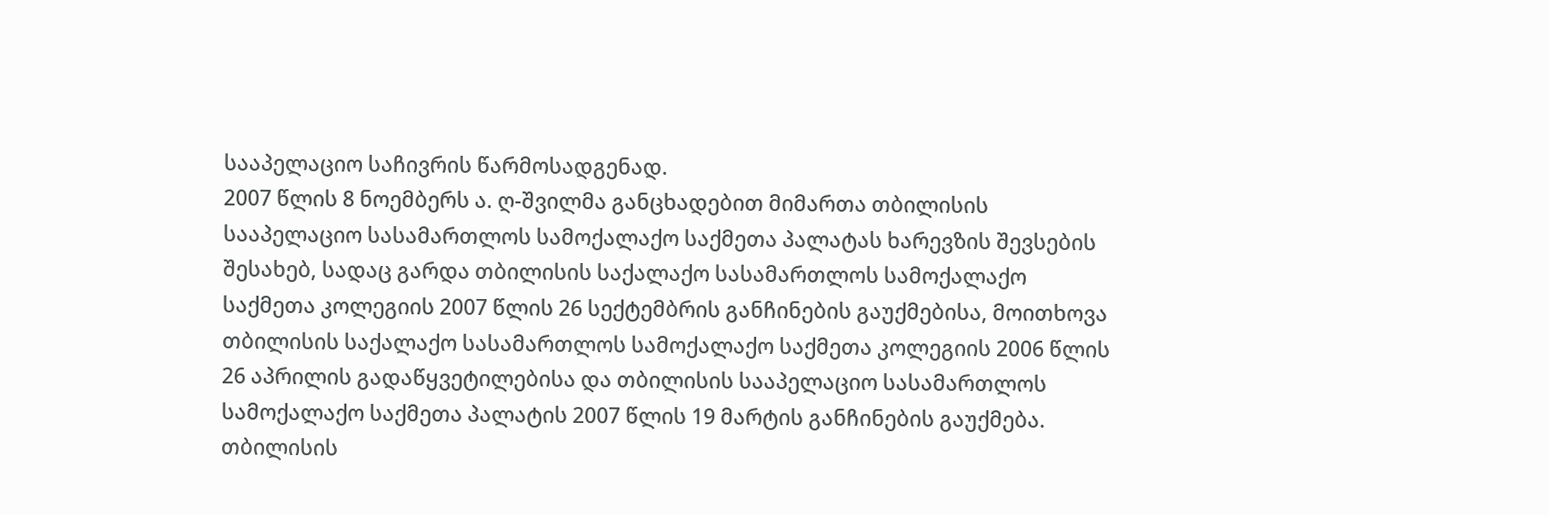სააპელაციო საჩივრის წარმოსადგენად.
2007 წლის 8 ნოემბერს ა. ღ-შვილმა განცხადებით მიმართა თბილისის სააპელაციო სასამართლოს სამოქალაქო საქმეთა პალატას ხარევზის შევსების შესახებ, სადაც გარდა თბილისის საქალაქო სასამართლოს სამოქალაქო საქმეთა კოლეგიის 2007 წლის 26 სექტემბრის განჩინების გაუქმებისა, მოითხოვა თბილისის საქალაქო სასამართლოს სამოქალაქო საქმეთა კოლეგიის 2006 წლის 26 აპრილის გადაწყვეტილებისა და თბილისის სააპელაციო სასამართლოს სამოქალაქო საქმეთა პალატის 2007 წლის 19 მარტის განჩინების გაუქმება.
თბილისის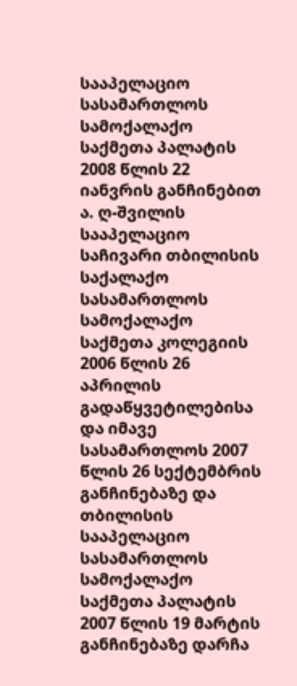სააპელაციო სასამართლოს სამოქალაქო საქმეთა პალატის 2008 წლის 22 იანვრის განჩინებით ა. ღ-შვილის სააპელაციო საჩივარი თბილისის საქალაქო სასამართლოს სამოქალაქო საქმეთა კოლეგიის 2006 წლის 26 აპრილის გადაწყვეტილებისა და იმავე სასამართლოს 2007 წლის 26 სექტემბრის განჩინებაზე და თბილისის სააპელაციო სასამართლოს სამოქალაქო საქმეთა პალატის 2007 წლის 19 მარტის განჩინებაზე დარჩა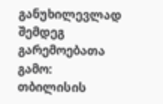განუხილევლად შემდეგ გარემოებათა გამო:
თბილისის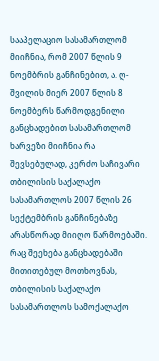სააპელაციო სასამართლომ მიიჩნია, რომ 2007 წლის 9 ნოემბრის განჩინებით, ა. ღ-შვილის მიერ 2007 წლის 8 ნოემბერს წარმოდგენილი განცხადებით სასამართლომ ხარვეზი მიიჩნია რა შევსებულად, კერძო საჩივარი თბილისის საქალაქო სასამართლოს 2007 წლის 26 სექტემბრის განჩინებაზე არასწორად მიიღო წარმოებაში. რაც შეეხება განცხადებაში მითითებულ მოთხოვნას, თბილისის საქალაქო სასამართლოს სამოქალაქო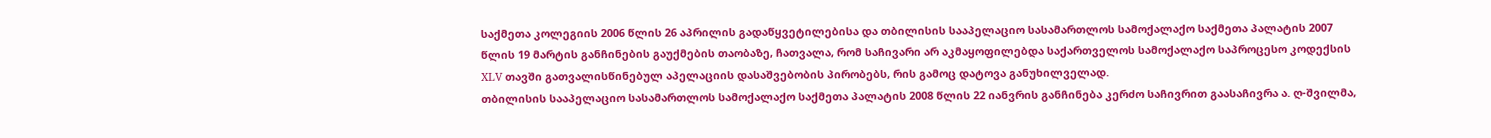საქმეთა კოლეგიის 2006 წლის 26 აპრილის გადაწყვეტილებისა და თბილისის სააპელაციო სასამართლოს სამოქალაქო საქმეთა პალატის 2007 წლის 19 მარტის განჩინების გაუქმების თაობაზე, ჩათვალა, რომ საჩივარი არ აკმაყოფილებდა საქართველოს სამოქალაქო საპროცესო კოდექსის XLV თავში გათვალისწინებულ აპელაციის დასაშვებობის პირობებს, რის გამოც დატოვა განუხილველად.
თბილისის სააპელაციო სასამართლოს სამოქალაქო საქმეთა პალატის 2008 წლის 22 იანვრის განჩინება კერძო საჩივრით გაასაჩივრა ა. ღ-შვილმა,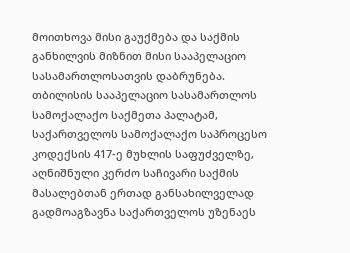მოითხოვა მისი გაუქმება და საქმის განხილვის მიზნით მისი სააპელაციო სასამართლოსათვის დაბრუნება.
თბილისის სააპელაციო სასამართლოს სამოქალაქო საქმეთა პალატამ, საქართველოს სამოქალაქო საპროცესო კოდექსის 417-ე მუხლის საფუძველზე, აღნიშნული კერძო საჩივარი საქმის მასალებთან ერთად განსახილველად გადმოაგზავნა საქართველოს უზენაეს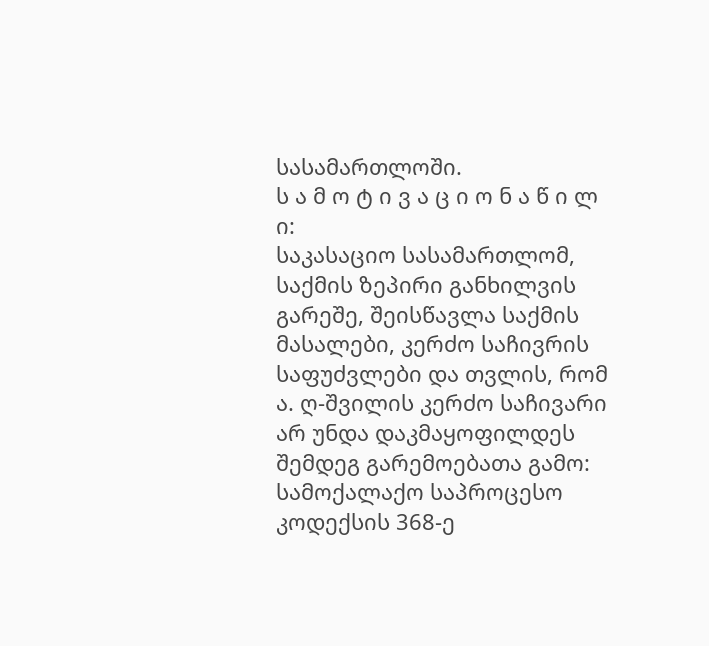სასამართლოში.
ს ა მ ო ტ ი ვ ა ც ი ო ნ ა წ ი ლ ი:
საკასაციო სასამართლომ, საქმის ზეპირი განხილვის გარეშე, შეისწავლა საქმის მასალები, კერძო საჩივრის საფუძვლები და თვლის, რომ ა. ღ-შვილის კერძო საჩივარი არ უნდა დაკმაყოფილდეს შემდეგ გარემოებათა გამო:
სამოქალაქო საპროცესო კოდექსის 368-ე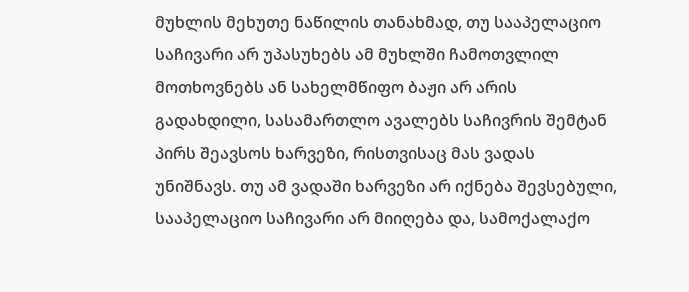მუხლის მეხუთე ნაწილის თანახმად, თუ სააპელაციო საჩივარი არ უპასუხებს ამ მუხლში ჩამოთვლილ მოთხოვნებს ან სახელმწიფო ბაჟი არ არის გადახდილი, სასამართლო ავალებს საჩივრის შემტან პირს შეავსოს ხარვეზი, რისთვისაც მას ვადას უნიშნავს. თუ ამ ვადაში ხარვეზი არ იქნება შევსებული, სააპელაციო საჩივარი არ მიიღება და, სამოქალაქო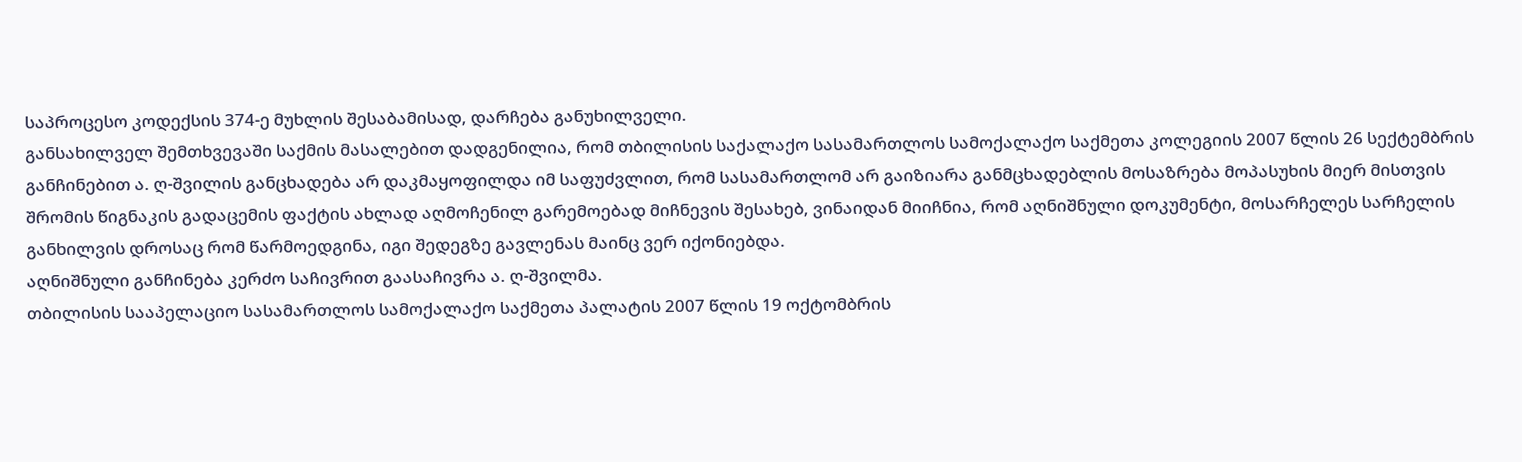საპროცესო კოდექსის 374-ე მუხლის შესაბამისად, დარჩება განუხილველი.
განსახილველ შემთხვევაში საქმის მასალებით დადგენილია, რომ თბილისის საქალაქო სასამართლოს სამოქალაქო საქმეთა კოლეგიის 2007 წლის 26 სექტემბრის განჩინებით ა. ღ-შვილის განცხადება არ დაკმაყოფილდა იმ საფუძვლით, რომ სასამართლომ არ გაიზიარა განმცხადებლის მოსაზრება მოპასუხის მიერ მისთვის შრომის წიგნაკის გადაცემის ფაქტის ახლად აღმოჩენილ გარემოებად მიჩნევის შესახებ, ვინაიდან მიიჩნია, რომ აღნიშნული დოკუმენტი, მოსარჩელეს სარჩელის განხილვის დროსაც რომ წარმოედგინა, იგი შედეგზე გავლენას მაინც ვერ იქონიებდა.
აღნიშნული განჩინება კერძო საჩივრით გაასაჩივრა ა. ღ-შვილმა.
თბილისის სააპელაციო სასამართლოს სამოქალაქო საქმეთა პალატის 2007 წლის 19 ოქტომბრის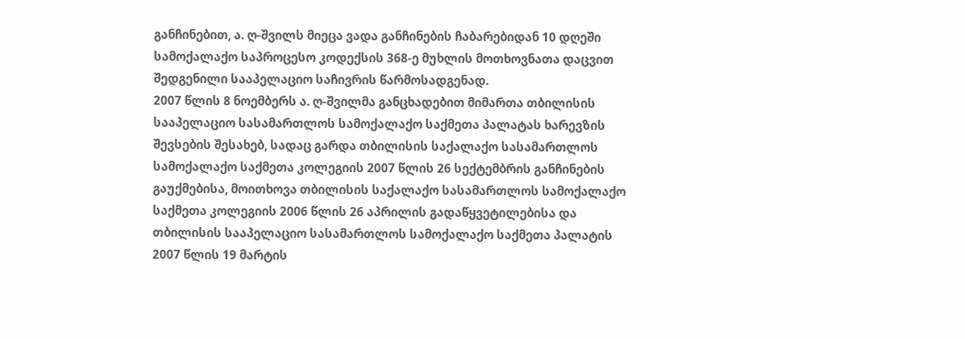განჩინებით, ა. ღ-შვილს მიეცა ვადა განჩინების ჩაბარებიდან 10 დღეში სამოქალაქო საპროცესო კოდექსის 368-ე მუხლის მოთხოვნათა დაცვით შედგენილი სააპელაციო საჩივრის წარმოსადგენად.
2007 წლის 8 ნოემბერს ა. ღ-შვილმა განცხადებით მიმართა თბილისის სააპელაციო სასამართლოს სამოქალაქო საქმეთა პალატას ხარევზის შევსების შესახებ, სადაც გარდა თბილისის საქალაქო სასამართლოს სამოქალაქო საქმეთა კოლეგიის 2007 წლის 26 სექტემბრის განჩინების გაუქმებისა, მოითხოვა თბილისის საქალაქო სასამართლოს სამოქალაქო საქმეთა კოლეგიის 2006 წლის 26 აპრილის გადაწყვეტილებისა და თბილისის სააპელაციო სასამართლოს სამოქალაქო საქმეთა პალატის 2007 წლის 19 მარტის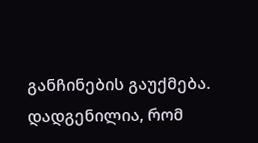განჩინების გაუქმება.
დადგენილია, რომ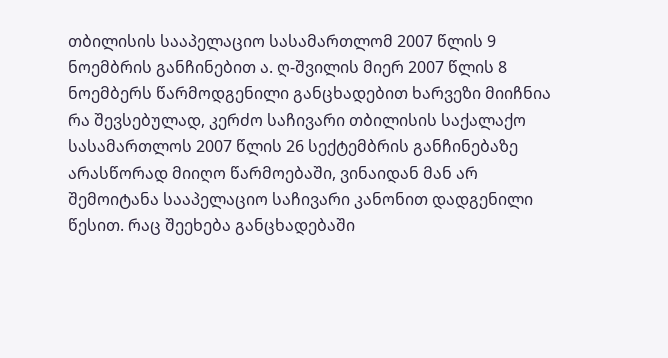თბილისის სააპელაციო სასამართლომ 2007 წლის 9 ნოემბრის განჩინებით ა. ღ-შვილის მიერ 2007 წლის 8 ნოემბერს წარმოდგენილი განცხადებით ხარვეზი მიიჩნია რა შევსებულად, კერძო საჩივარი თბილისის საქალაქო სასამართლოს 2007 წლის 26 სექტემბრის განჩინებაზე არასწორად მიიღო წარმოებაში, ვინაიდან მან არ შემოიტანა სააპელაციო საჩივარი კანონით დადგენილი წესით. რაც შეეხება განცხადებაში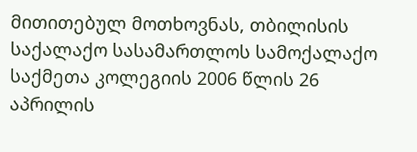მითითებულ მოთხოვნას, თბილისის საქალაქო სასამართლოს სამოქალაქო საქმეთა კოლეგიის 2006 წლის 26 აპრილის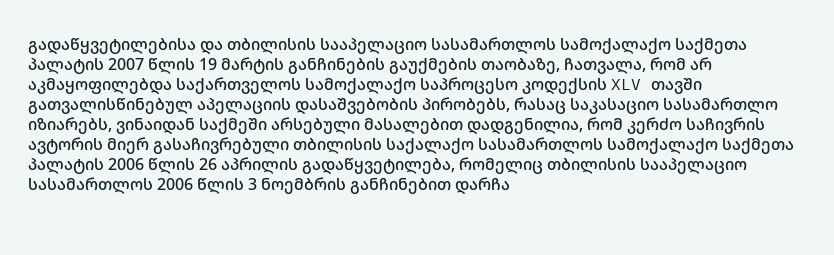გადაწყვეტილებისა და თბილისის სააპელაციო სასამართლოს სამოქალაქო საქმეთა პალატის 2007 წლის 19 მარტის განჩინების გაუქმების თაობაზე, ჩათვალა, რომ არ აკმაყოფილებდა საქართველოს სამოქალაქო საპროცესო კოდექსის XLV თავში გათვალისწინებულ აპელაციის დასაშვებობის პირობებს, რასაც საკასაციო სასამართლო იზიარებს, ვინაიდან საქმეში არსებული მასალებით დადგენილია, რომ კერძო საჩივრის ავტორის მიერ გასაჩივრებული თბილისის საქალაქო სასამართლოს სამოქალაქო საქმეთა პალატის 2006 წლის 26 აპრილის გადაწყვეტილება, რომელიც თბილისის სააპელაციო სასამართლოს 2006 წლის 3 ნოემბრის განჩინებით დარჩა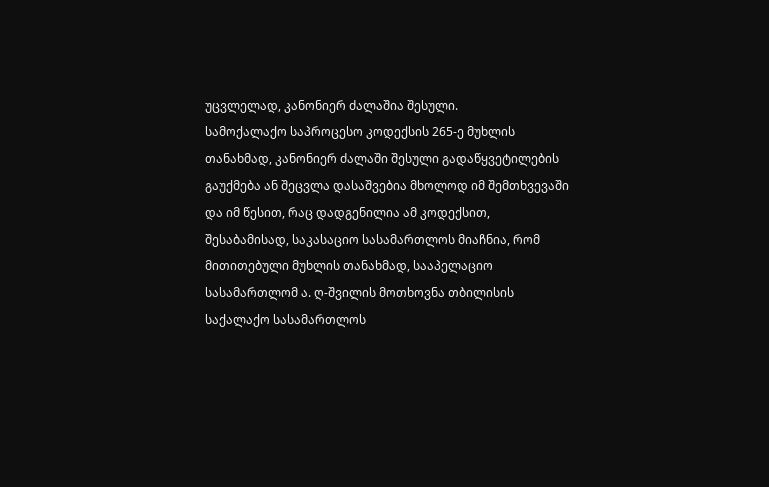უცვლელად, კანონიერ ძალაშია შესული.
სამოქალაქო საპროცესო კოდექსის 265-ე მუხლის თანახმად, კანონიერ ძალაში შესული გადაწყვეტილების გაუქმება ან შეცვლა დასაშვებია მხოლოდ იმ შემთხვევაში და იმ წესით, რაც დადგენილია ამ კოდექსით, შესაბამისად, საკასაციო სასამართლოს მიაჩნია, რომ მითითებული მუხლის თანახმად, სააპელაციო სასამართლომ ა. ღ-შვილის მოთხოვნა თბილისის საქალაქო სასამართლოს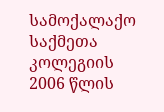სამოქალაქო საქმეთა კოლეგიის 2006 წლის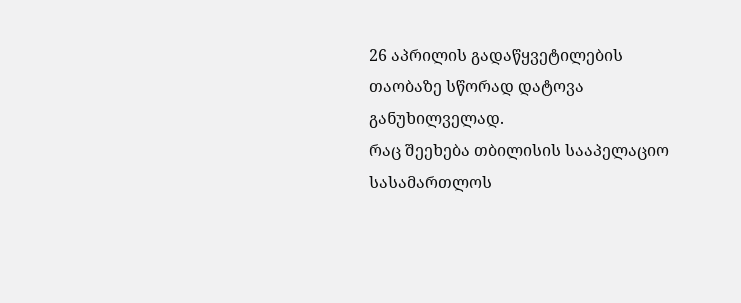26 აპრილის გადაწყვეტილების თაობაზე სწორად დატოვა განუხილველად.
რაც შეეხება თბილისის სააპელაციო სასამართლოს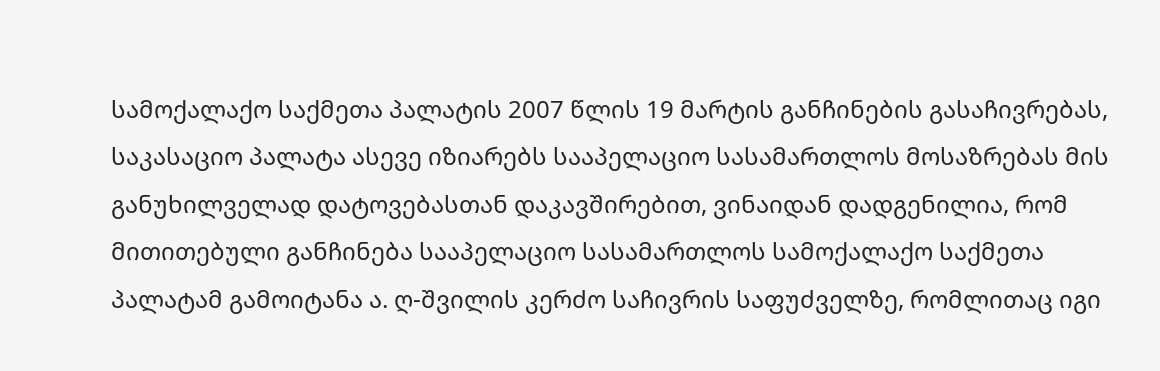სამოქალაქო საქმეთა პალატის 2007 წლის 19 მარტის განჩინების გასაჩივრებას, საკასაციო პალატა ასევე იზიარებს სააპელაციო სასამართლოს მოსაზრებას მის განუხილველად დატოვებასთან დაკავშირებით, ვინაიდან დადგენილია, რომ მითითებული განჩინება სააპელაციო სასამართლოს სამოქალაქო საქმეთა პალატამ გამოიტანა ა. ღ-შვილის კერძო საჩივრის საფუძველზე, რომლითაც იგი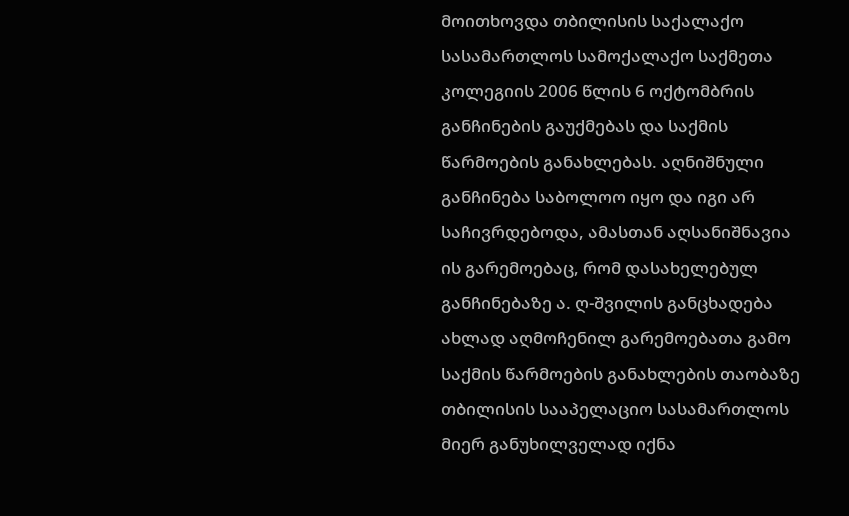მოითხოვდა თბილისის საქალაქო სასამართლოს სამოქალაქო საქმეთა კოლეგიის 2006 წლის 6 ოქტომბრის განჩინების გაუქმებას და საქმის წარმოების განახლებას. აღნიშნული განჩინება საბოლოო იყო და იგი არ საჩივრდებოდა, ამასთან აღსანიშნავია ის გარემოებაც, რომ დასახელებულ განჩინებაზე ა. ღ-შვილის განცხადება ახლად აღმოჩენილ გარემოებათა გამო საქმის წარმოების განახლების თაობაზე თბილისის სააპელაციო სასამართლოს მიერ განუხილველად იქნა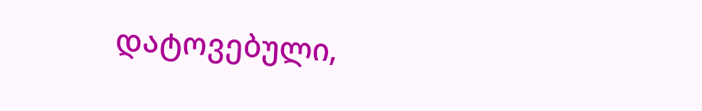დატოვებული,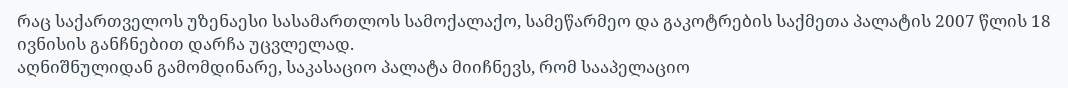რაც საქართველოს უზენაესი სასამართლოს სამოქალაქო, სამეწარმეო და გაკოტრების საქმეთა პალატის 2007 წლის 18 ივნისის განჩნებით დარჩა უცვლელად.
აღნიშნულიდან გამომდინარე, საკასაციო პალატა მიიჩნევს, რომ სააპელაციო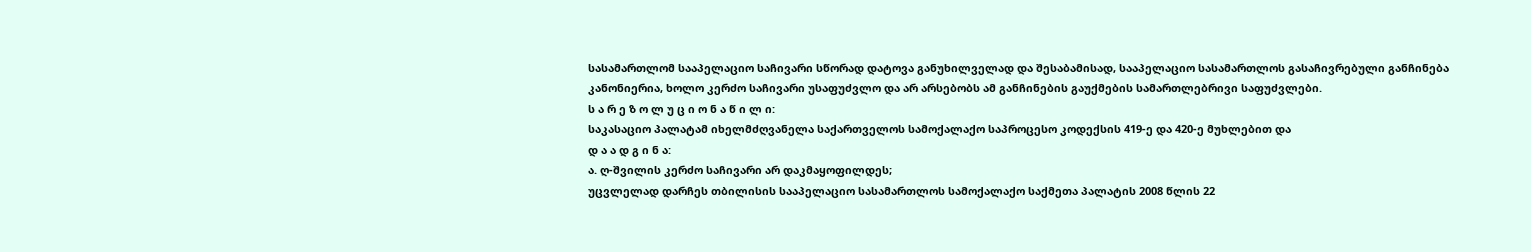სასამართლომ სააპელაციო საჩივარი სწორად დატოვა განუხილველად და შესაბამისად, სააპელაციო სასამართლოს გასაჩივრებული განჩინება კანონიერია, ხოლო კერძო საჩივარი უსაფუძვლო და არ არსებობს ამ განჩინების გაუქმების სამართლებრივი საფუძვლები.
ს ა რ ე ზ ო ლ უ ც ი ო ნ ა წ ი ლ ი:
საკასაციო პალატამ იხელმძღვანელა საქართველოს სამოქალაქო საპროცესო კოდექსის 419-ე და 420-ე მუხლებით და
დ ა ა დ გ ი ნ ა:
ა. ღ-შვილის კერძო საჩივარი არ დაკმაყოფილდეს;
უცვლელად დარჩეს თბილისის სააპელაციო სასამართლოს სამოქალაქო საქმეთა პალატის 2008 წლის 22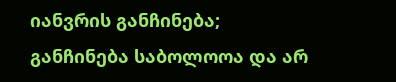იანვრის განჩინება;
განჩინება საბოლოოა და არ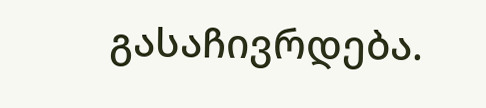გასაჩივრდება.